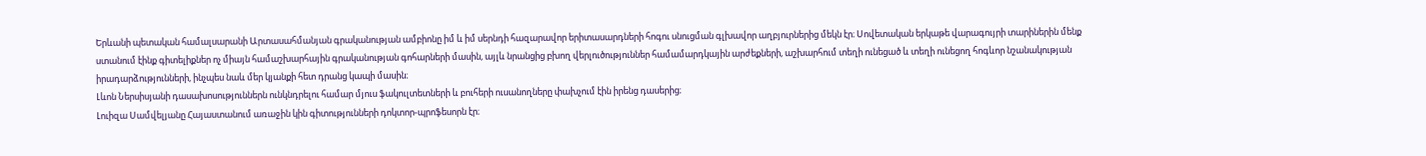Երևանի պետական համալսարանի Արտասահմանյան գրականության ամբիոնը իմ և իմ սերնդի հազարավոր երիտասարդների հոգու սնուցման գլխավոր աղբյուրներից մեկն էր։ Սովետական երկաթե վարագույրի տարիներին մենք ստանում էինք գիտելիքներ ոչ միայն համաշխարհային գրականության գոհարների մասին, այլև նրանցից բխող վերլուծություններ համամարդկային արժեքների, աշխարհում տեղի ունեցած և տեղի ունեցող հոգևոր նշանակության իրադարձությունների, ինչպես նաև մեր կյանքի հետ դրանց կապի մասին։
Լևոն Ներսիսյանի դասախոսություններն ունկնդրելու համար մյուս ֆակուլտետների և բուհերի ուսանողները փախչում էին իրենց դասերից։
Լուիզա Սամվելյանը Հայաստանում առաջին կին գիտությունների դոկտոր-պրոֆեսորն էր։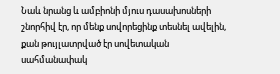Նաև նրանց և ամբիոնի մյուս դասախոսների շնորհիվ էր, որ մենք սովորեցինք տեսնել ավելին, քան թույլատրված էր սովետական սահմանափակ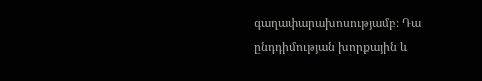գաղափարախոսությամբ։ Դա ընդդիմության խորքային և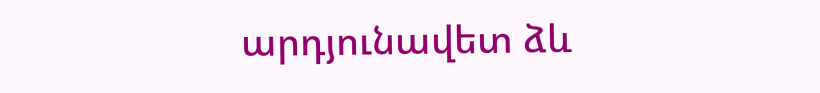արդյունավետ ձև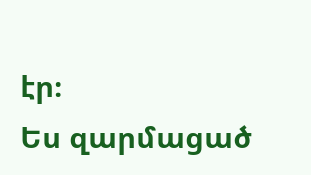էր։
Ես զարմացած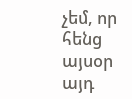չեմ, որ հենց այսօր այդ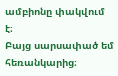ամբիոնը փակվում է։
Բայց սարսափած եմ հեռանկարից։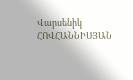Վարսենիկ ՀՈՎՀԱՆՆԻՍՅԱՆ